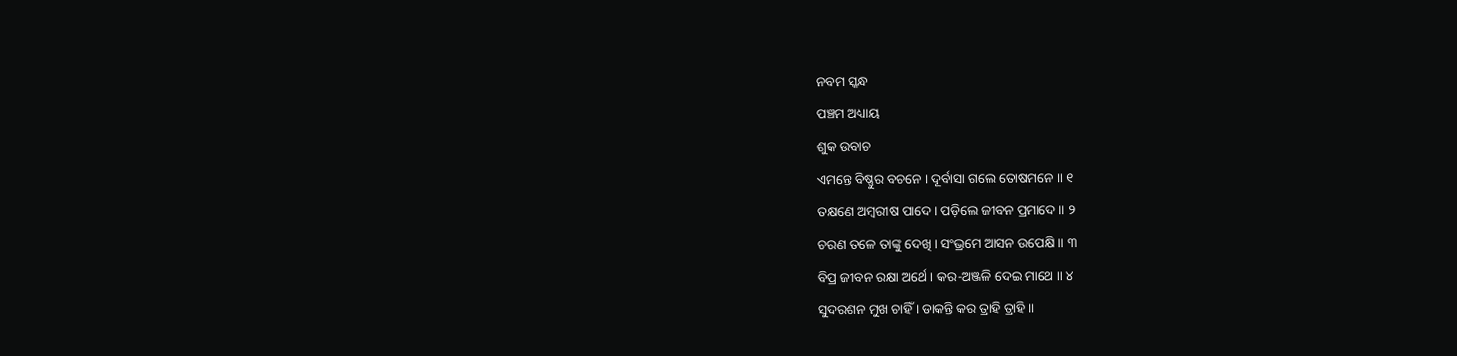ନବମ ସ୍କନ୍ଧ
ପଞ୍ଚମ ଅଧ୍ୟାୟ
ଶୁକ ଉବାଚ
ଏମନ୍ତେ ବିଷ୍ଣୁର ବଚନେ । ଦୂର୍ବାସା ଗଲେ ତୋଷମନେ ॥ ୧
ତକ୍ଷଣେ ଅମ୍ବରୀଷ ପାଦେ । ପଡ଼ିଲେ ଜୀବନ ପ୍ରମାଦେ ॥ ୨
ଚରଣ ତଳେ ତାଙ୍କୁ ଦେଖି । ସଂଭ୍ରମେ ଆସନ ଉପେକ୍ଷି ॥ ୩
ବିପ୍ର ଜୀବନ ରକ୍ଷା ଅର୍ଥେ । କର-ଅଞ୍ଜଳି ଦେଇ ମାଥେ ॥ ୪
ସୁଦରଶନ ମୁଖ ଚାହିଁ । ଡାକନ୍ତି କର ତ୍ରାହି ତ୍ରାହି ॥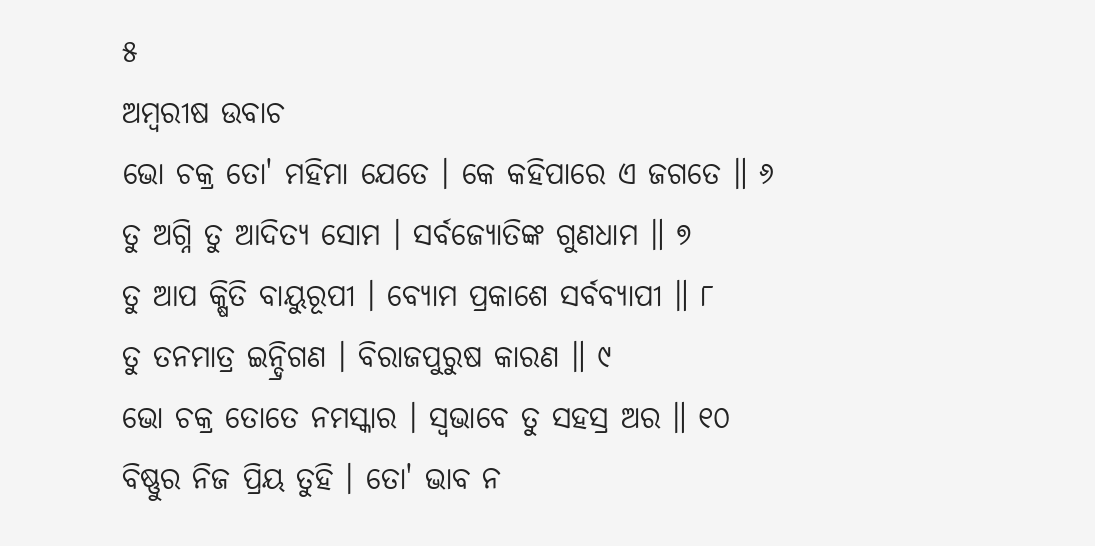୫
ଅମ୍ବରୀଷ ଉବାଚ
ଭୋ ଚକ୍ର ତୋ' ମହିମା ଯେତେ । କେ କହିପାରେ ଏ ଜଗତେ ॥ ୬
ତୁ ଅଗ୍ନି ତୁ ଆଦିତ୍ୟ ସୋମ । ସର୍ବଜ୍ୟୋତିଙ୍କ ଗୁଣଧାମ ॥ ୭
ତୁ ଆପ କ୍ଷିତି ବାୟୁରୂପୀ । ବ୍ୟୋମ ପ୍ରକାଶେ ସର୍ବବ୍ୟାପୀ ॥ ୮
ତୁ ତନମାତ୍ର ଇନ୍ଦ୍ରିଗଣ । ବିରାଜପୁରୁଷ କାରଣ ॥ ୯
ଭୋ ଚକ୍ର ତୋତେ ନମସ୍କାର । ସ୍ୱଭାବେ ତୁ ସହସ୍ର ଅର ॥ ୧୦
ବିଷ୍ଣୁର ନିଜ ପ୍ରିୟ ତୁହି । ତୋ' ଭାବ ନ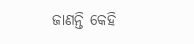ଜାଣନ୍ତି କେହି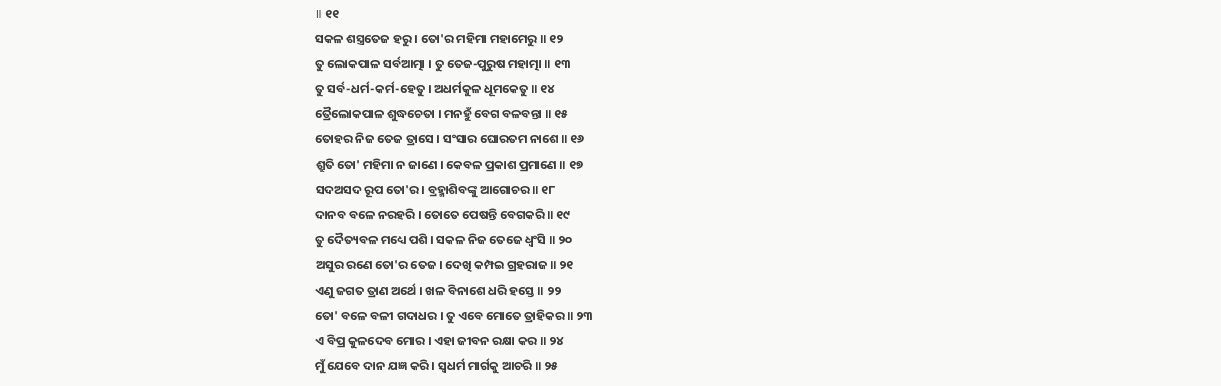॥ ୧୧
ସକଳ ଶସ୍ତ୍ରତେଜ ହରୁ । ତୋ'ର ମହିମା ମହାମେରୁ ॥ ୧୨
ତୁ ଲୋକପାଳ ସର୍ବଆତ୍ମା । ତୁ ତେଜ-ପୁରୁଷ ମହାତ୍ମା ॥ ୧୩
ତୁ ସର୍ବ-ଧର୍ମ-କର୍ମ-ହେତୁ । ଅଧର୍ମକୁଳ ଧୂମକେତୁ ॥ ୧୪
ତ୍ରୈଲୋକପାଳ ଶୁଦ୍ଧଚେତା । ମନହୁଁ ବେଗ ବଳବନ୍ତା ॥ ୧୫
ତୋହର ନିଜ ତେଜ ତ୍ରାସେ । ସଂସାର ଘୋରତମ ନାଶେ ॥ ୧୬
ଶ୍ରୁତି ତୋ' ମହିମା ନ ଜାଣେ । କେବଳ ପ୍ରକାଶ ପ୍ରମାଣେ ॥ ୧୭
ସଦଅସଦ ରୂପ ତୋ'ର । ବ୍ରହ୍ମାଶିବଙ୍କୁ ଆଗୋଚର ॥ ୧୮
ଦାନବ ବଳେ ନରହରି । ତୋତେ ପେଷନ୍ତି ବେଗକରି ॥ ୧୯
ତୁ ଦୈତ୍ୟବଳ ମଧ୍ୟେ ପଶି । ସକଳ ନିଜ ତେଜେ ଧ୍ୱଂସି ॥ ୨୦
ଅସୁର ରଣେ ତୋ'ର ତେଜ । ଦେଖି କମ୍ପଇ ଗ୍ରହରାଜ ॥ ୨୧
ଏଣୁ ଜଗତ ତ୍ରାଣ ଅର୍ଥେ । ଖଳ ବିନାଶେ ଧରି ହସ୍ତେ ॥ ୨୨
ତୋ' ବଳେ ବଳୀ ଗଦାଧର । ତୁ ଏବେ ମୋତେ ତ୍ରାହିକର ॥ ୨୩
ଏ ବିପ୍ର କୁଳଦେବ ମୋର । ଏହା ଜୀବନ ରକ୍ଷା କର ॥ ୨୪
ମୁଁ ଯେବେ ଦାନ ଯଜ୍ଞ କରି । ସ୍ୱଧର୍ମ ମାର୍ଗକୁ ଆଚରି ॥ ୨୫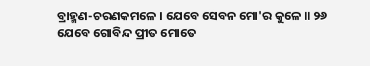ବ୍ରାହ୍ମଣ-ଚରଣକମଳେ । ଯେବେ ସେବନ ମୋ'ର କୁଳେ ॥ ୨୬
ଯେବେ ଗୋବିନ୍ଦ ପ୍ରୀତ ମୋତେ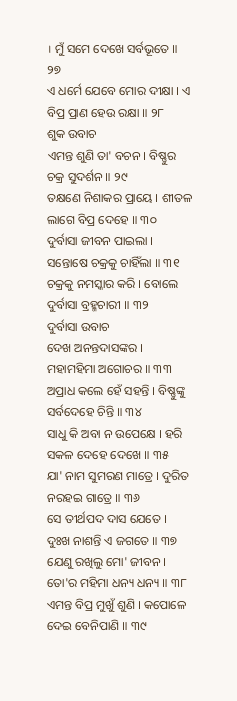। ମୁଁ ସମେ ଦେଖେ ସର୍ବଭୂତେ ॥ ୨୭
ଏ ଧର୍ମେ ଯେବେ ମୋର ଦୀକ୍ଷା । ଏ ବିପ୍ର ପ୍ରାଣ ହେଉ ରକ୍ଷା ॥ ୨୮
ଶୁକ ଉବାଚ
ଏମନ୍ତ ଶୁଣି ତା' ବଚନ । ବିଷ୍ଣୁର ଚକ୍ର ସୁଦର୍ଶନ ॥ ୨୯
ତକ୍ଷଣେ ନିଶାକର ପ୍ରାୟେ । ଶୀତଳ ଲାଗେ ବିପ୍ର ଦେହେ ॥ ୩୦
ଦୁର୍ବାସା ଜୀବନ ପାଇଲା । ସନ୍ତୋଷେ ଚକ୍ରକୁ ଚାହିଁଲା ॥ ୩୧
ଚକ୍ରକୁ ନମସ୍କାର କରି । ବୋଲେ ଦୁର୍ବାସା ବ୍ରହ୍ମଚାରୀ ॥ ୩୨
ଦୁର୍ବାସା ଉବାଚ
ଦେଖ ଅନନ୍ତଦାସଙ୍କର । ମହାମହିମା ଅଗୋଚର ॥ ୩୩
ଅପ୍ରାଧ କଲେ ହେଁ ସହନ୍ତି । ବିଷ୍ଣୁଙ୍କୁ ସର୍ବଦେହେ ଚିନ୍ତି ॥ ୩୪
ସାଧୁ କି ଅବା ନ ଉପେକ୍ଷେ । ହରି ସକଳ ଦେହେ ଦେଖେ ॥ ୩୫
ଯା' ନାମ ସୁମରଣ ମାତ୍ରେ । ଦୁରିତ ନରହଇ ଗାତ୍ରେ ॥ ୩୬
ସେ ତୀର୍ଥପଦ ଦାସ ଯେତେ । ଦୁଃଖ ନାଶନ୍ତି ଏ ଜଗତେ ॥ ୩୭
ଯେଣୁ ରଖିଲୁ ମୋ' ଜୀବନ । ତୋ'ର ମହିମା ଧନ୍ୟ ଧନ୍ୟ ॥ ୩୮
ଏମନ୍ତ ବିପ୍ର ମୁଖୁଁ ଶୁଣି । କପୋଳେ ଦେଇ ବେନିପାଣି ॥ ୩୯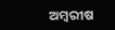ଅମ୍ବରୀଷ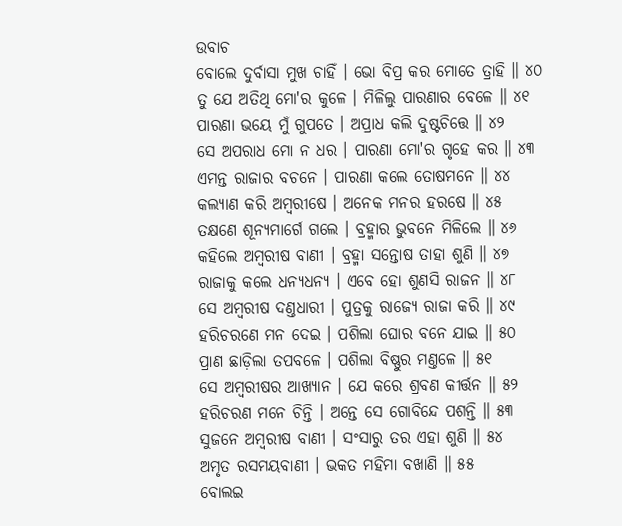ଉବାଚ
ବୋଲେ ଦୁର୍ବାସା ମୁଖ ଚାହିଁ । ଭୋ ବିପ୍ର କର ମୋତେ ତ୍ରାହି ॥ ୪୦
ତୁ ଯେ ଅତିଥି ମୋ'ର କୁଳେ । ମିଳିଲୁ ପାରଣାର ବେଳେ ॥ ୪୧
ପାରଣା ଭୟେ ମୁଁ ଗୁପତେ । ଅପ୍ରାଧ କଲି ଦୁଷ୍ଟଚିତ୍ତେ ॥ ୪୨
ସେ ଅପରାଧ ମୋ ନ ଧର । ପାରଣା ମୋ'ର ଗୃହେ କର ॥ ୪୩
ଏମନ୍ତ ରାଜାର ବଚନେ । ପାରଣା କଲେ ତୋଷମନେ ॥ ୪୪
କଲ୍ୟାଣ କରି ଅମ୍ବରୀଷେ । ଅନେକ ମନର ହରଷେ ॥ ୪୫
ତକ୍ଷଣେ ଶୂନ୍ୟମାର୍ଗେ ଗଲେ । ବ୍ରହ୍ମାର ଭୁବନେ ମିଳିଲେ ॥ ୪୬
କହିଲେ ଅମ୍ବରୀଷ ବାଣୀ । ବ୍ରହ୍ମା ସନ୍ତୋଷ ତାହା ଶୁଣି ॥ ୪୭
ରାଜାକୁ କଲେ ଧନ୍ୟଧନ୍ୟ । ଏବେ ହୋ ଶୁଣସି ରାଜନ ॥ ୪୮
ସେ ଅମ୍ବରୀଷ ଦଣ୍ତଧାରୀ । ପୁତ୍ରକୁ ରାଜ୍ୟେ ରାଜା କରି ॥ ୪୯
ହରିଚରଣେ ମନ ଦେଇ । ପଶିଲା ଘୋର ବନେ ଯାଇ ॥ ୫୦
ପ୍ରାଣ ଛାଡ଼ିଲା ତପବଳେ । ପଶିଲା ବିଷ୍ଣୁର ମଣ୍ତଳେ ॥ ୫୧
ସେ ଅମ୍ବରୀଷର ଆଖ୍ୟାନ । ଯେ କରେ ଶ୍ରବଣ କୀର୍ତ୍ତନ ॥ ୫୨
ହରିଚରଣ ମନେ ଚିନ୍ତି । ଅନ୍ତେ ସେ ଗୋବିନ୍ଦେ ପଶନ୍ତି ॥ ୫୩
ସୁଜନେ ଅମ୍ବରୀଷ ବାଣୀ । ସଂସାରୁ ତର ଏହା ଶୁଣି ॥ ୫୪
ଅମୃତ ରସମୟବାଣୀ । ଭକତ ମହିମା ବଖାଣି ॥ ୫୫
ବୋଲଇ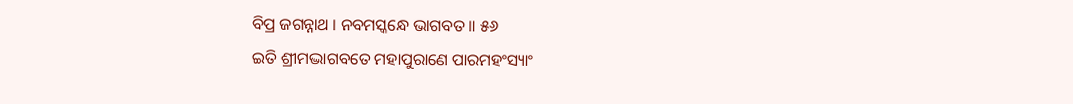ବିପ୍ର ଜଗନ୍ନାଥ । ନବମସ୍କନ୍ଧେ ଭାଗବତ ॥ ୫୬
ଇତି ଶ୍ରୀମଦ୍ଭାଗବତେ ମହାପୁରାଣେ ପାରମହଂସ୍ୟାଂ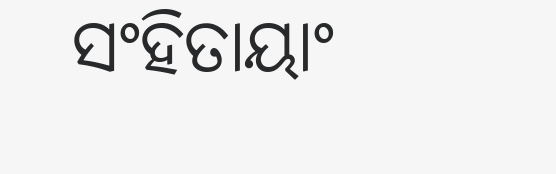ସଂହିତାୟାଂ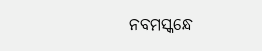ନବମସ୍କନ୍ଧେ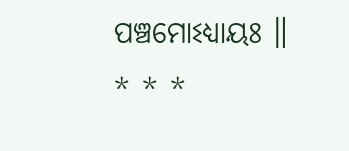ପଞ୍ଚମୋଽଧ୍ୟାୟଃ ॥
* * *